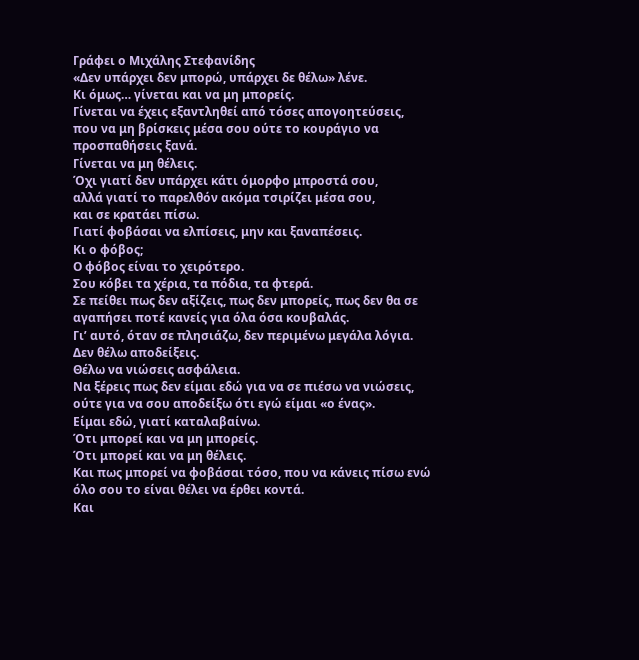Γράφει ο Μιχάλης Στεφανίδης
«Δεν υπάρχει δεν μπορώ, υπάρχει δε θέλω» λένε.
Κι όμως… γίνεται και να μη μπορείς.
Γίνεται να έχεις εξαντληθεί από τόσες απογοητεύσεις,
που να μη βρίσκεις μέσα σου ούτε το κουράγιο να προσπαθήσεις ξανά.
Γίνεται να μη θέλεις.
Όχι γιατί δεν υπάρχει κάτι όμορφο μπροστά σου,
αλλά γιατί το παρελθόν ακόμα τσιρίζει μέσα σου,
και σε κρατάει πίσω.
Γιατί φοβάσαι να ελπίσεις, μην και ξαναπέσεις.
Κι ο φόβος;
Ο φόβος είναι το χειρότερο.
Σου κόβει τα χέρια, τα πόδια, τα φτερά.
Σε πείθει πως δεν αξίζεις, πως δεν μπορείς, πως δεν θα σε αγαπήσει ποτέ κανείς για όλα όσα κουβαλάς.
Γι’ αυτό, όταν σε πλησιάζω, δεν περιμένω μεγάλα λόγια.
Δεν θέλω αποδείξεις.
Θέλω να νιώσεις ασφάλεια.
Να ξέρεις πως δεν είμαι εδώ για να σε πιέσω να νιώσεις,
ούτε για να σου αποδείξω ότι εγώ είμαι «ο ένας».
Είμαι εδώ, γιατί καταλαβαίνω.
Ότι μπορεί και να μη μπορείς.
Ότι μπορεί και να μη θέλεις.
Και πως μπορεί να φοβάσαι τόσο, που να κάνεις πίσω ενώ όλο σου το είναι θέλει να έρθει κοντά.
Και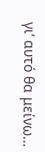γι’ αυτό θα μείνω…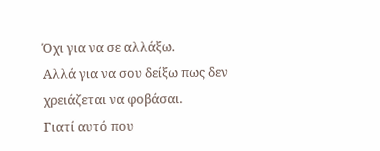Όχι για να σε αλλάξω.
Αλλά για να σου δείξω πως δεν χρειάζεται να φοβάσαι.
Γιατί αυτό που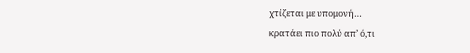χτίζεται με υπομονή…
κρατάει πιο πολύ απ’ ό,τι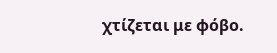χτίζεται με φόβο.